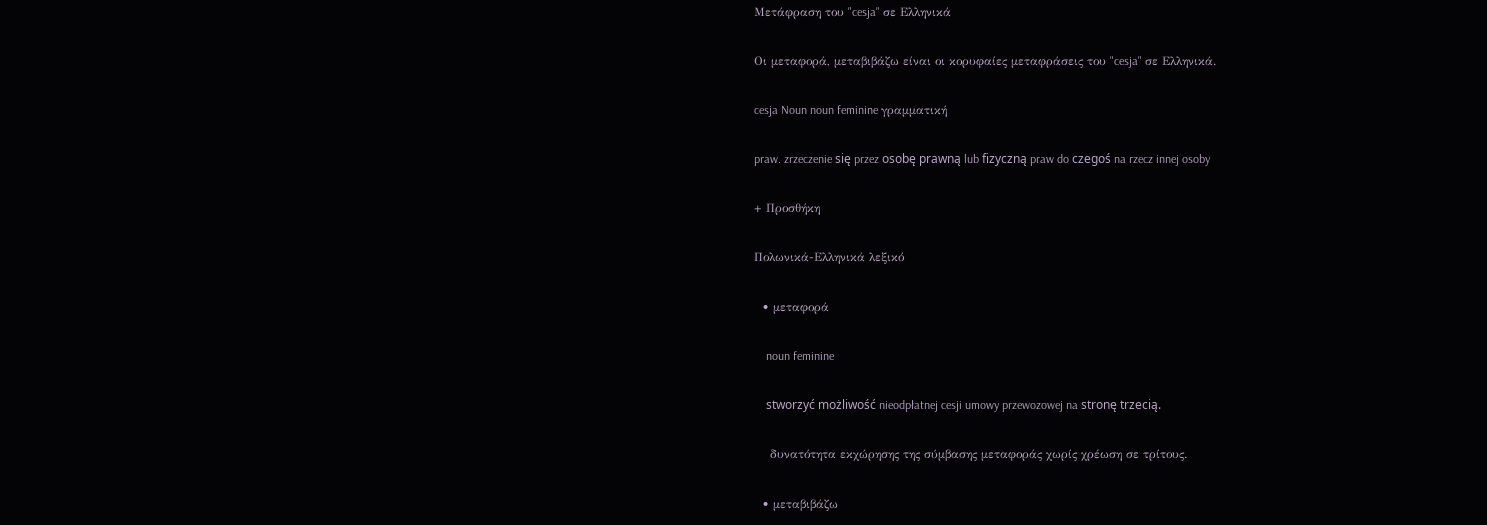Μετάφραση του "cesja" σε Ελληνικά

Οι μεταφορά, μεταβιβάζω είναι οι κορυφαίες μεταφράσεις του "cesja" σε Ελληνικά.

cesja Noun noun feminine γραμματική

praw. zrzeczenie się przez osobę prawną lub fizyczną praw do czegoś na rzecz innej osoby

+ Προσθήκη

Πολωνικά-Ελληνικά λεξικό

  • μεταφορά

    noun feminine

    stworzyć możliwość nieodpłatnej cesji umowy przewozowej na stronę trzecią.

    δυνατότητα εκχώρησης της σύμβασης μεταφοράς χωρίς χρέωση σε τρίτους.

  • μεταβιβάζω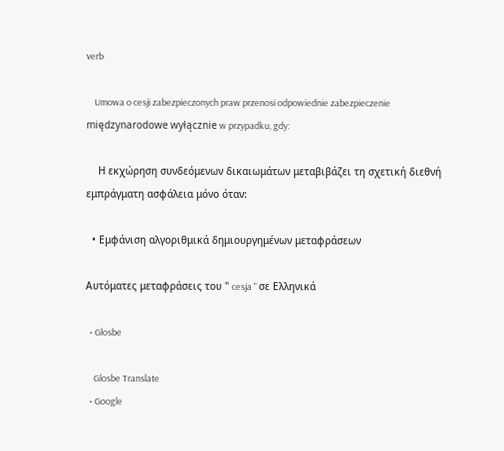verb

    Umowa o cesji zabezpieczonych praw przenosi odpowiednie zabezpieczenie międzynarodowe wyłącznie w przypadku, gdy:

    Η εκχώρηση συνδεόμενων δικαιωμάτων μεταβιβάζει τη σχετική διεθνή εμπράγματη ασφάλεια μόνο όταν:

  • Εμφάνιση αλγοριθμικά δημιουργημένων μεταφράσεων

Αυτόματες μεταφράσεις του " cesja " σε Ελληνικά

  • Glosbe

    Glosbe Translate
  • Google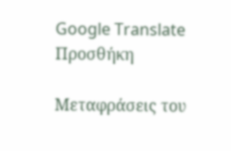Google Translate
Προσθήκη

Μεταφράσεις του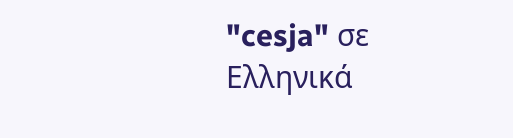"cesja" σε Ελληνικά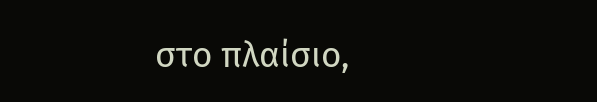στο πλαίσιο,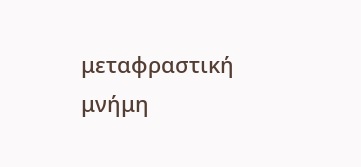μεταφραστική μνήμη